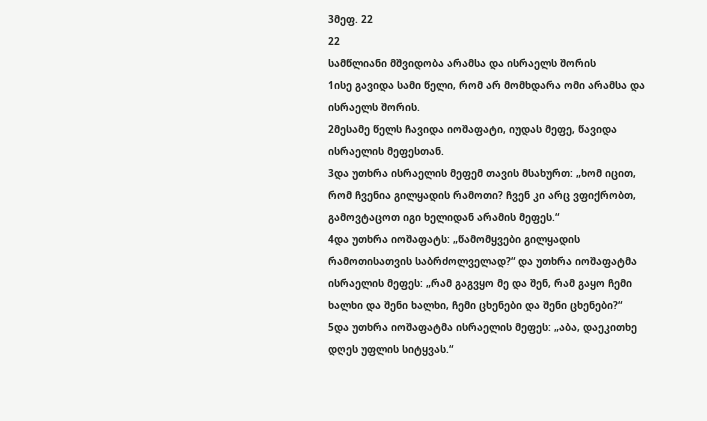3მეფ. 22
22
სამწლიანი მშვიდობა არამსა და ისრაელს შორის
1ისე გავიდა სამი წელი, რომ არ მომხდარა ომი არამსა და ისრაელს შორის.
2მესამე წელს ჩავიდა იოშაფატი, იუდას მეფე, წავიდა ისრაელის მეფესთან.
3და უთხრა ისრაელის მეფემ თავის მსახურთ: „ხომ იცით, რომ ჩვენია გილყადის რამოთი? ჩვენ კი არც ვფიქრობთ, გამოვტაცოთ იგი ხელიდან არამის მეფეს.“
4და უთხრა იოშაფატს: „წამომყვები გილყადის რამოთისათვის საბრძოლველად?“ და უთხრა იოშაფატმა ისრაელის მეფეს: „რამ გაგვყო მე და შენ, რამ გაყო ჩემი ხალხი და შენი ხალხი, ჩემი ცხენები და შენი ცხენები?“
5და უთხრა იოშაფატმა ისრაელის მეფეს: „აბა, დაეკითხე დღეს უფლის სიტყვას.“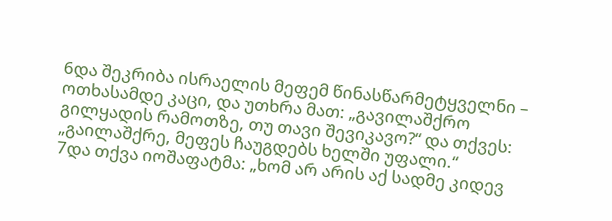6და შეკრიბა ისრაელის მეფემ წინასწარმეტყველნი – ოთხასამდე კაცი, და უთხრა მათ: „გავილაშქრო გილყადის რამოთზე, თუ თავი შევიკავო?“ და თქვეს: „გაილაშქრე, მეფეს ჩაუგდებს ხელში უფალი.“
7და თქვა იოშაფატმა: „ხომ არ არის აქ სადმე კიდევ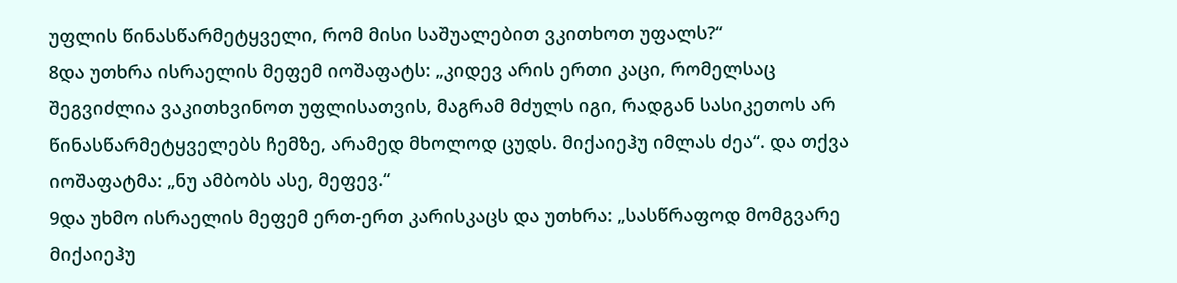უფლის წინასწარმეტყველი, რომ მისი საშუალებით ვკითხოთ უფალს?“
8და უთხრა ისრაელის მეფემ იოშაფატს: „კიდევ არის ერთი კაცი, რომელსაც შეგვიძლია ვაკითხვინოთ უფლისათვის, მაგრამ მძულს იგი, რადგან სასიკეთოს არ წინასწარმეტყველებს ჩემზე, არამედ მხოლოდ ცუდს. მიქაიეჰუ იმლას ძეა“. და თქვა იოშაფატმა: „ნუ ამბობს ასე, მეფევ.“
9და უხმო ისრაელის მეფემ ერთ-ერთ კარისკაცს და უთხრა: „სასწრაფოდ მომგვარე მიქაიეჰუ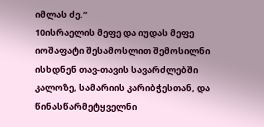იმლას ძე.“
10ისრაელის მეფე და იუდას მეფე იოშაფატი შესამოსლით შემოსილნი ისხდნენ თავ-თავის სავარძლებში კალოზე, სამარიის კარიბჭესთან, და წინასწარმეტყველნი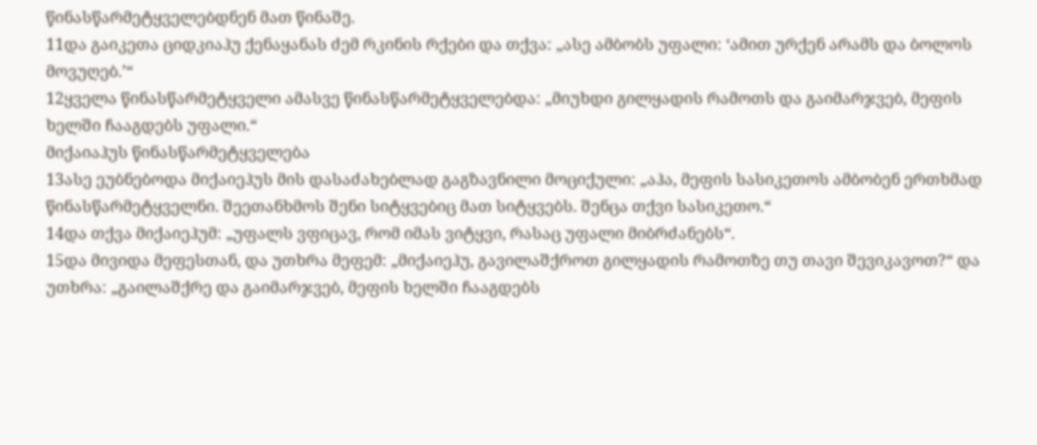წინასწარმეტყველებდნენ მათ წინაშე.
11და გაიკეთა ციდკიაჰუ ქენაყანას ძემ რკინის რქები და თქვა: „ასე ამბობს უფალი: ‘ამით ურქენ არამს და ბოლოს მოვუღებ.’“
12ყველა წინასწარმეტყველი ამასვე წინასწარმეტყველებდა: „მიუხდი გილყადის რამოთს და გაიმარჯვებ, მეფის ხელში ჩააგდებს უფალი.“
მიქაიაჰუს წინასწარმეტყველება
13ასე ეუბნებოდა მიქაიეჰუს მის დასაძახებლად გაგზავნილი მოციქული: „აჰა, მეფის სასიკეთოს ამბობენ ერთხმად წინასწარმეტყველნი. შეეთანხმოს შენი სიტყვებიც მათ სიტყვებს. შენცა თქვი სასიკეთო.“
14და თქვა მიქაიეჰუმ: „უფალს ვფიცავ, რომ იმას ვიტყვი, რასაც უფალი მიბრძანებს“.
15და მივიდა მეფესთან, და უთხრა მეფემ: „მიქაიეჰუ, გავილაშქროთ გილყადის რამოთზე თუ თავი შევიკავოთ?“ და უთხრა: „გაილაშქრე და გაიმარჯვებ, მეფის ხელში ჩააგდებს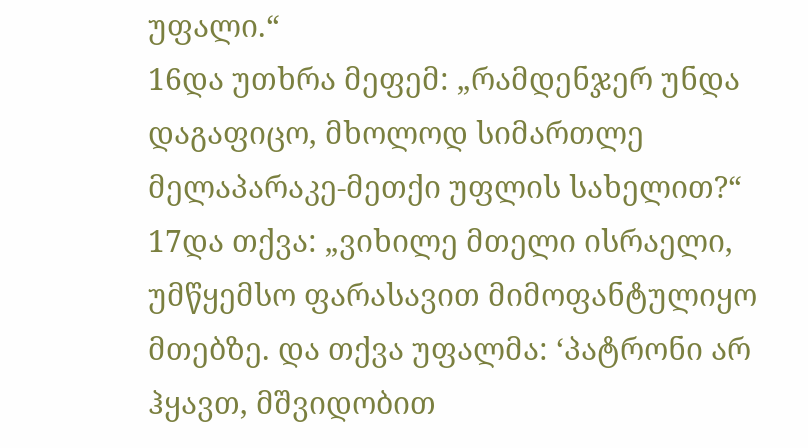უფალი.“
16და უთხრა მეფემ: „რამდენჯერ უნდა დაგაფიცო, მხოლოდ სიმართლე მელაპარაკე-მეთქი უფლის სახელით?“
17და თქვა: „ვიხილე მთელი ისრაელი, უმწყემსო ფარასავით მიმოფანტულიყო მთებზე. და თქვა უფალმა: ‘პატრონი არ ჰყავთ, მშვიდობით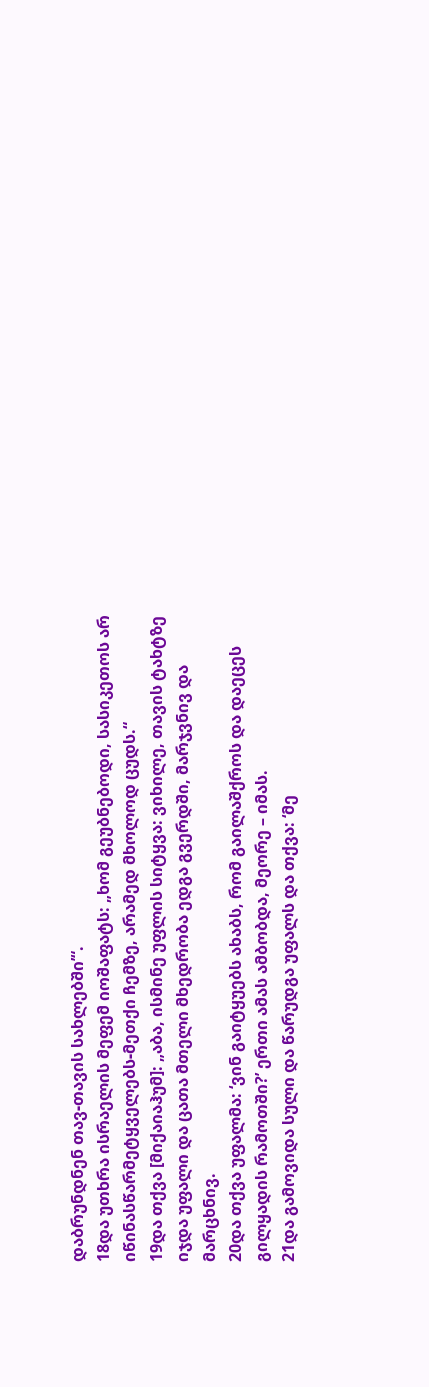დაბრუნდნენ თავ-თავის სახლებში’“.
18და უთხრა ისრაელის მეფემ იოშაფატს: „ხომ გეუბნებოდი, სასიკეთოს არ იწინასწარმეტყველებს-მეთქი ჩემზე, არამედ მხოლოდ ცუდს.“
19და თქვა [მიქაიაჰუმ]: „აბა, ისმინე უფლის სიტყვა: ვიხილე, თავის ტახტზე იჯდა უფალი და ცათა მთელი მხედრობა ედგა გვერდში, მარჯვნივ და მარცხნივ.
20და თქვა უფალმა: ‘ვინ გაიტყუებს ახაბს, რომ გაილაშქროს და დაეცეს გილყადის რამოთში?’ ერთი ამას ამბობდა, მეორე – იმას.
21და გამოვიდა სული და წარუდგა უფალს და თქვა: ‘მე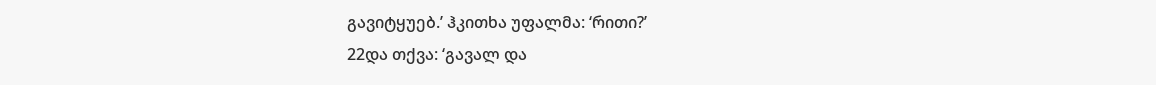გავიტყუებ.’ ჰკითხა უფალმა: ‘რითი?’
22და თქვა: ‘გავალ და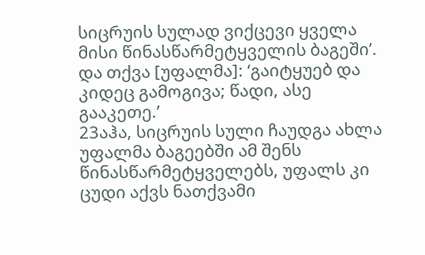სიცრუის სულად ვიქცევი ყველა მისი წინასწარმეტყველის ბაგეში’. და თქვა [უფალმა]: ‘გაიტყუებ და კიდეც გამოგივა; წადი, ასე გააკეთე.’
23აჰა, სიცრუის სული ჩაუდგა ახლა უფალმა ბაგეებში ამ შენს წინასწარმეტყველებს, უფალს კი ცუდი აქვს ნათქვამი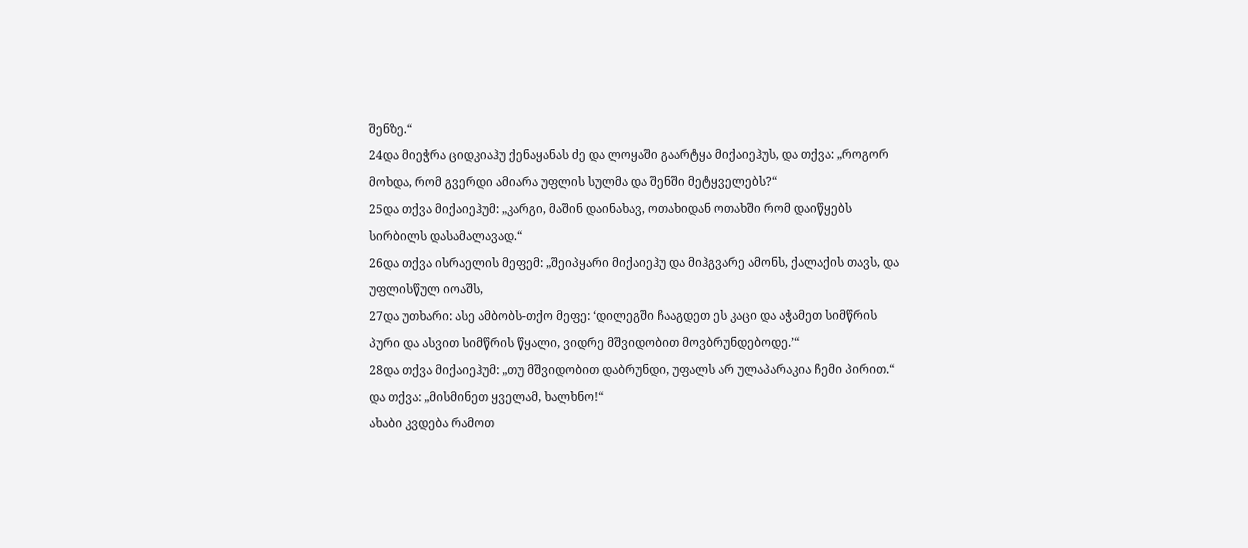შენზე.“
24და მიეჭრა ციდკიაჰუ ქენაყანას ძე და ლოყაში გაარტყა მიქაიეჰუს, და თქვა: „როგორ მოხდა, რომ გვერდი ამიარა უფლის სულმა და შენში მეტყველებს?“
25და თქვა მიქაიეჰუმ: „კარგი, მაშინ დაინახავ, ოთახიდან ოთახში რომ დაიწყებს სირბილს დასამალავად.“
26და თქვა ისრაელის მეფემ: „შეიპყარი მიქაიეჰუ და მიჰგვარე ამონს, ქალაქის თავს, და უფლისწულ იოაშს,
27და უთხარი: ასე ამბობს-თქო მეფე: ‘დილეგში ჩააგდეთ ეს კაცი და აჭამეთ სიმწრის პური და ასვით სიმწრის წყალი, ვიდრე მშვიდობით მოვბრუნდებოდე.’“
28და თქვა მიქაიეჰუმ: „თუ მშვიდობით დაბრუნდი, უფალს არ ულაპარაკია ჩემი პირით.“ და თქვა: „მისმინეთ ყველამ, ხალხნო!“
ახაბი კვდება რამოთ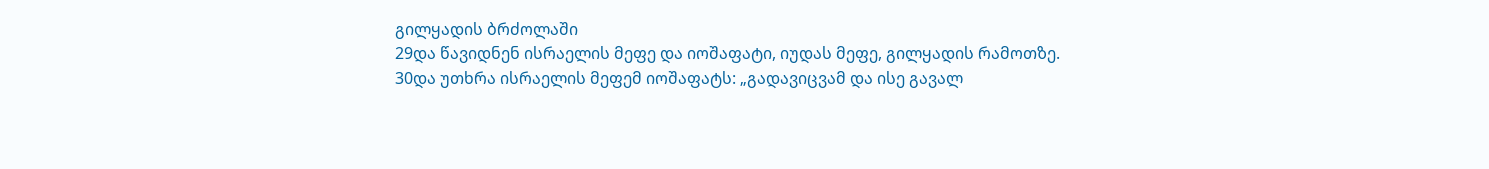გილყადის ბრძოლაში
29და წავიდნენ ისრაელის მეფე და იოშაფატი, იუდას მეფე, გილყადის რამოთზე.
30და უთხრა ისრაელის მეფემ იოშაფატს: „გადავიცვამ და ისე გავალ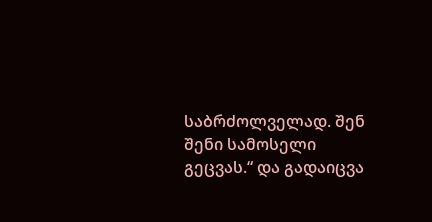საბრძოლველად. შენ შენი სამოსელი გეცვას.“ და გადაიცვა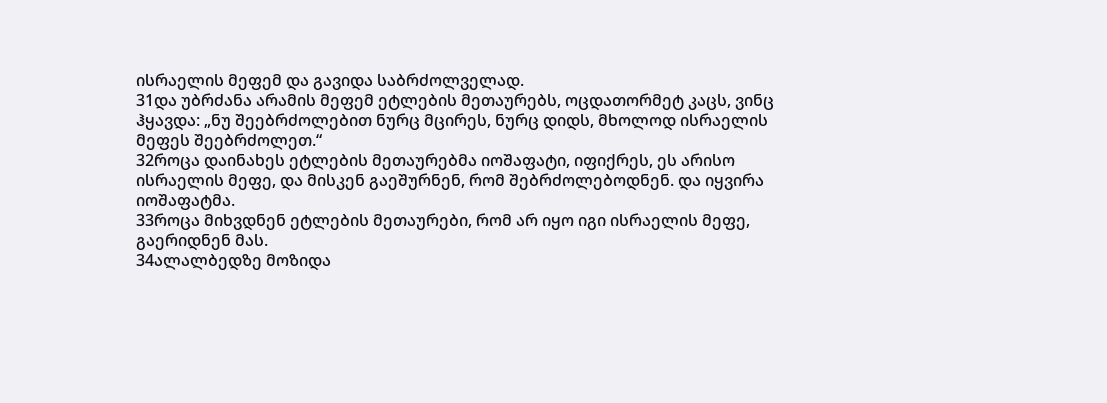ისრაელის მეფემ და გავიდა საბრძოლველად.
31და უბრძანა არამის მეფემ ეტლების მეთაურებს, ოცდათორმეტ კაცს, ვინც ჰყავდა: „ნუ შეებრძოლებით ნურც მცირეს, ნურც დიდს, მხოლოდ ისრაელის მეფეს შეებრძოლეთ.“
32როცა დაინახეს ეტლების მეთაურებმა იოშაფატი, იფიქრეს, ეს არისო ისრაელის მეფე, და მისკენ გაეშურნენ, რომ შებრძოლებოდნენ. და იყვირა იოშაფატმა.
33როცა მიხვდნენ ეტლების მეთაურები, რომ არ იყო იგი ისრაელის მეფე, გაერიდნენ მას.
34ალალბედზე მოზიდა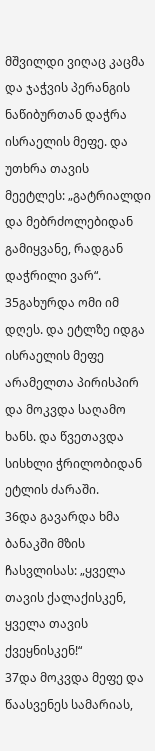მშვილდი ვიღაც კაცმა და ჯაჭვის პერანგის ნაწიბურთან დაჭრა ისრაელის მეფე. და უთხრა თავის მეეტლეს: „გატრიალდი და მებრძოლებიდან გამიყვანე, რადგან დაჭრილი ვარ“.
35გახურდა ომი იმ დღეს. და ეტლზე იდგა ისრაელის მეფე არამელთა პირისპირ და მოკვდა საღამო ხანს. და წვეთავდა სისხლი ჭრილობიდან ეტლის ძარაში.
36და გავარდა ხმა ბანაკში მზის ჩასვლისას: „ყველა თავის ქალაქისკენ, ყველა თავის ქვეყნისკენ!“
37და მოკვდა მეფე და წაასვენეს სამარიას,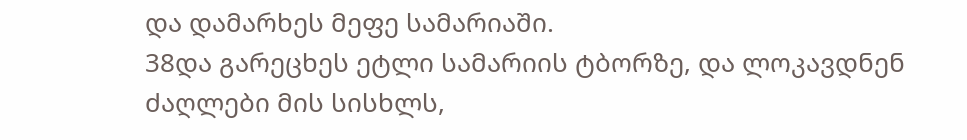და დამარხეს მეფე სამარიაში.
38და გარეცხეს ეტლი სამარიის ტბორზე, და ლოკავდნენ ძაღლები მის სისხლს,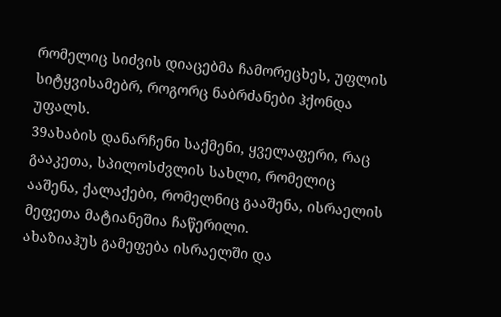რომელიც სიძვის დიაცებმა ჩამორეცხეს, უფლის სიტყვისამებრ, როგორც ნაბრძანები ჰქონდა უფალს.
39ახაბის დანარჩენი საქმენი, ყველაფერი, რაც გააკეთა, სპილოსძვლის სახლი, რომელიც ააშენა, ქალაქები, რომელნიც გააშენა, ისრაელის მეფეთა მატიანეშია ჩაწერილი.
ახაზიაჰუს გამეფება ისრაელში და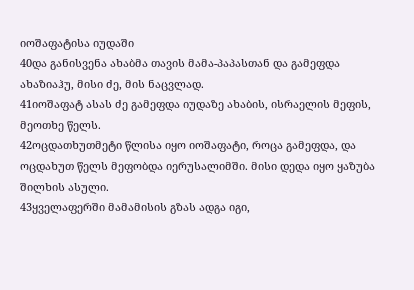იოშაფატისა იუდაში
40და განისვენა ახაბმა თავის მამა-პაპასთან და გამეფდა ახაზიაჰუ, მისი ძე, მის ნაცვლად.
41იოშაფატ ასას ძე გამეფდა იუდაზე ახაბის, ისრაელის მეფის, მეოთხე წელს.
42ოცდათხუთმეტი წლისა იყო იოშაფატი, როცა გამეფდა, და ოცდახუთ წელს მეფობდა იერუსალიმში. მისი დედა იყო ყაზუბა შილხის ასული.
43ყველაფერში მამამისის გზას ადგა იგი,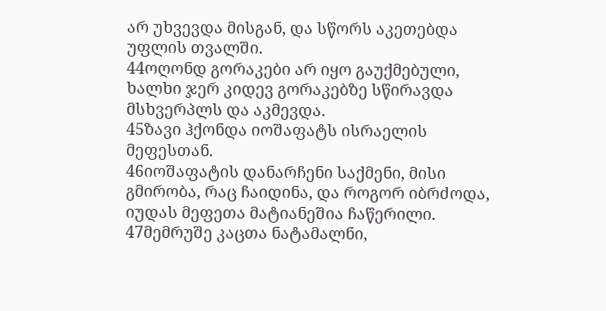არ უხვევდა მისგან, და სწორს აკეთებდა უფლის თვალში.
44ოღონდ გორაკები არ იყო გაუქმებული, ხალხი ჯერ კიდევ გორაკებზე სწირავდა მსხვერპლს და აკმევდა.
45ზავი ჰქონდა იოშაფატს ისრაელის მეფესთან.
46იოშაფატის დანარჩენი საქმენი, მისი გმირობა, რაც ჩაიდინა, და როგორ იბრძოდა, იუდას მეფეთა მატიანეშია ჩაწერილი.
47მემრუშე კაცთა ნატამალნი,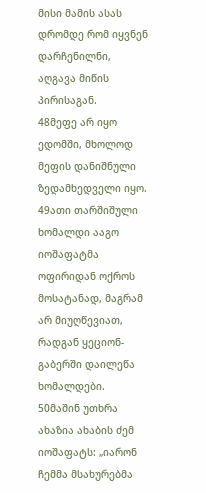მისი მამის ასას დრომდე რომ იყვნენ დარჩენილნი, აღგავა მიწის პირისაგან.
48მეფე არ იყო ედომში, მხოლოდ მეფის დანიშნული ზედამხედველი იყო.
49ათი თარშიშული ხომალდი ააგო იოშაფატმა ოფირიდან ოქროს მოსატანად, მაგრამ არ მიუღწევიათ, რადგან ყეციონ-გაბერში დაილეწა ხომალდები.
50მაშინ უთხრა ახაზია ახაბის ძემ იოშაფატს: „იარონ ჩემმა მსახურებმა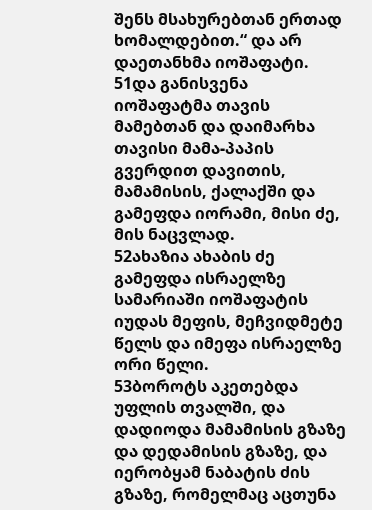შენს მსახურებთან ერთად ხომალდებით.“ და არ დაეთანხმა იოშაფატი.
51და განისვენა იოშაფატმა თავის მამებთან და დაიმარხა თავისი მამა-პაპის გვერდით დავითის, მამამისის, ქალაქში და გამეფდა იორამი, მისი ძე, მის ნაცვლად.
52ახაზია ახაბის ძე გამეფდა ისრაელზე სამარიაში იოშაფატის იუდას მეფის, მეჩვიდმეტე წელს და იმეფა ისრაელზე ორი წელი.
53ბოროტს აკეთებდა უფლის თვალში, და დადიოდა მამამისის გზაზე და დედამისის გზაზე, და იერობყამ ნაბატის ძის გზაზე, რომელმაც აცთუნა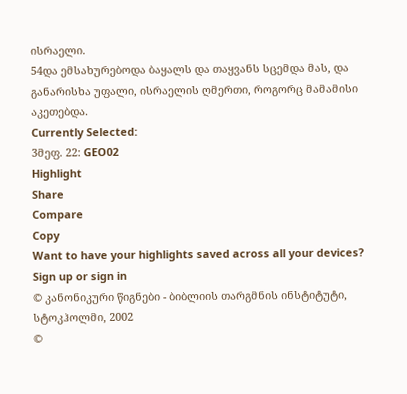ისრაელი.
54და ემსახურებოდა ბაყალს და თაყვანს სცემდა მას, და განარისხა უფალი, ისრაელის ღმერთი, როგორც მამამისი აკეთებდა.
Currently Selected:
3მეფ. 22: GEO02
Highlight
Share
Compare
Copy
Want to have your highlights saved across all your devices? Sign up or sign in
© კანონიკური წიგნები - ბიბლიის თარგმნის ინსტიტუტი, სტოკჰოლმი, 2002
©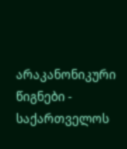არაკანონიკური წიგნები - საქართველოს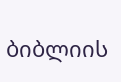ბიბლიის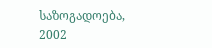საზოგადოება, 2002